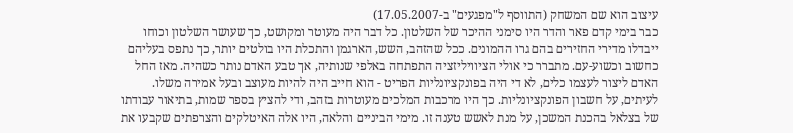עיצוב הוא שם המשחק (התווסף ל"מפגעים" ב-17.05.2007)
כבר בימי קדם פאר והדר היו סימני ההיכר של השלטון. כל דבר היה מעוטר ומקושט, כך שעושר השלטון וכוחו ייבדלו מדירי החזירים בהם גרו ההמונים. ככל שהזהב, השש, הארגמן והתכלת היו בולטים יותר, כך נתפס בעליהם כחשוב וכשוע-עם. מתברר כי אולי הציוויליזציה התפתחה באלפי שנותיה, אך טבע האדם נותר כשהיה. מאז החל האדם ליצור לעצמו כלים, לא די היה בפונקציונליות הפריט - הוא חייב היה להיות מעוצב ובעל אמירה משלו. לעיתים, על חשבון הפונקציונליות. כך היו מרכבות המלכים מעוטרות בזהב, ודי להציץ בספר שמות, בתיאור עבודתו של בצלאל בהכנת המשכן, על מנת לאשש טענה זו. מימי הביניים והלאה, היו אלה האיטלקים והצרפתים שקבעו את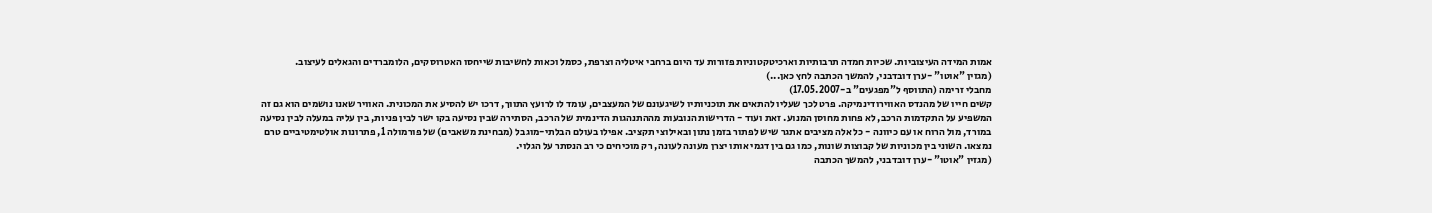אמות המידה העיצוביות. שכיות חמדה תרבותיות וארכיטקטוניות פזורות עד היום ברחבי איטליה וצרפת, כסמל וכאות לחשיבות שייחסו האטרוסקים, הלומברדים והגאלים לעיצוב.
(מגזין "אוטו" -ערן דובדבני, להמשך הכתבה לחץ כאן...)
מחבלי זרימה (התווסף ל"מפגעים" ב-17.05.2007)
קשים חייו של מהנדס האווירודינמיקה. פרט לכך שעליו להתאים את תוכניותיו לשיגעונם של המעצבים, עומד לו לרועץ התווך, דרכו יש להסיע את המכונית. האוויר שאנו נושמים הוא גם זה המשפיע על התקדמות הרכב, לא פחות מחוסן המנוע. זאת ועוד - הדרישות הנובעות מההתנהגות הדינמית של הרכב, הסתירה שבין נסיעה בקו ישר לבין פניות, בין עליה במעלה לבין נסיעה במורד, מול הרוח או עם כיוונה - כל אלה מציבים אתגר שיש לפתור בזמן נתון ובאילוצי תקציב. אפילו בעולם הבלתי-מוגבל (מבחינת משאבים) של פורמולה 1, פתרונות אולטימטיביים טרם נמצאו. השוני בין מכוניות של קבוצות שונות, כמו גם בין דגמי אותו יצרן מעונה לעונה, רק מוכיחים כי רב הנסתר על הגלוי.
(מגזין "אוטו" -ערן דובדבני, להמשך הכתבה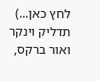לחץ כאן...)
תדליק וינקר ואור ברקס,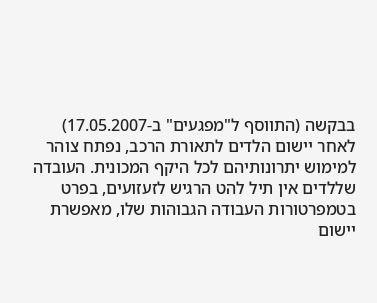בבקשה (התווסף ל"מפגעים" ב-17.05.2007)
לאחר יישום הלדים לתאורת הרכב, נפתח צוהר למימוש יתרונותיהם לכל היקף המכונית. העובדה שללדים אין תיל להט הרגיש לזעזועים, בפרט בטמפרטורות העבודה הגבוהות שלו, מאפשרת יישום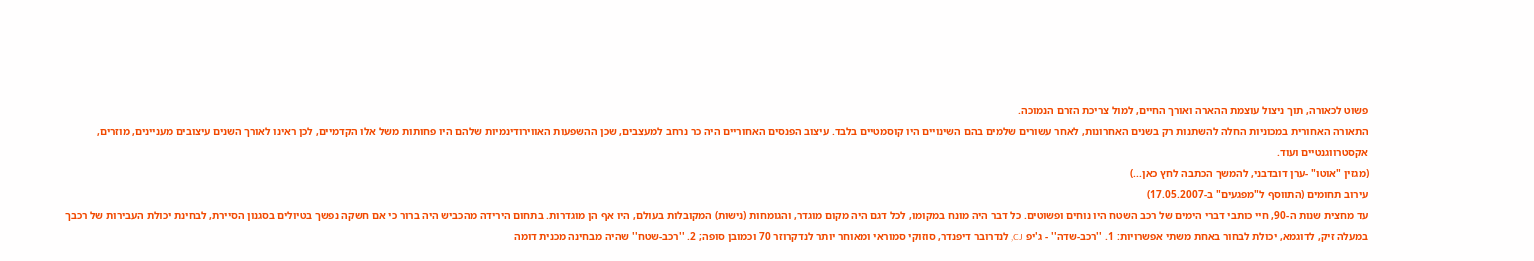פשוט לכאורה, תוך ניצול עוצמת ההארה ואורך החיים, למול צריכת הזרם הנמוכה.
התאורה האחורית במכוניות החלה להשתנות רק בשנים האחרונות, לאחר עשורים שלמים בהם השינויים היו קוסמטיים בלבד. עיצוב הפנסים האחוריים היה כר נרחב למעצבים, שכן ההשפעות האווירודינמיות שלהם היו פחותות משל אלו הקדמיים, לכן ראינו לאורך השנים עיצובים מעניינים, מוזרים, אקסטרווגנטיים ועוד.
(מגזין "אוטו" -ערן דובדבני, להמשך הכתבה לחץ כאן...)
עירוב תחומים (התווסף ל"מפגעים" ב-17.05.2007)
עד מחצית שנות ה-90, חיי כותבי דברי הימים של רכב השטח היו נוחים ופשוטים. כל דבר היה מונח במקומו, לכל דגם היה מקום מוגדר, והגומחות (נישות) המקובלות בעולם, היו אף הן מוגדרות. בתחום הירידה מהכביש היה ברור כי אם חשקה נפשך בטיולים בסגנון הסיירת, לבחינת יכולת העבירות של רכבך במעלה זיק, לדוגמא, יכולת לבחור באחת משתי אפשרויות: 1. ''רכב-שדה'' - ג'יפ CJ, לנדרובר דיפנדר, סוזוקי סמוראי ומאוחר יותר לנדקרוזר 70 וכמובן סופה; 2. ''רכב-שטח'' שהיה מבחינה מכנית דומה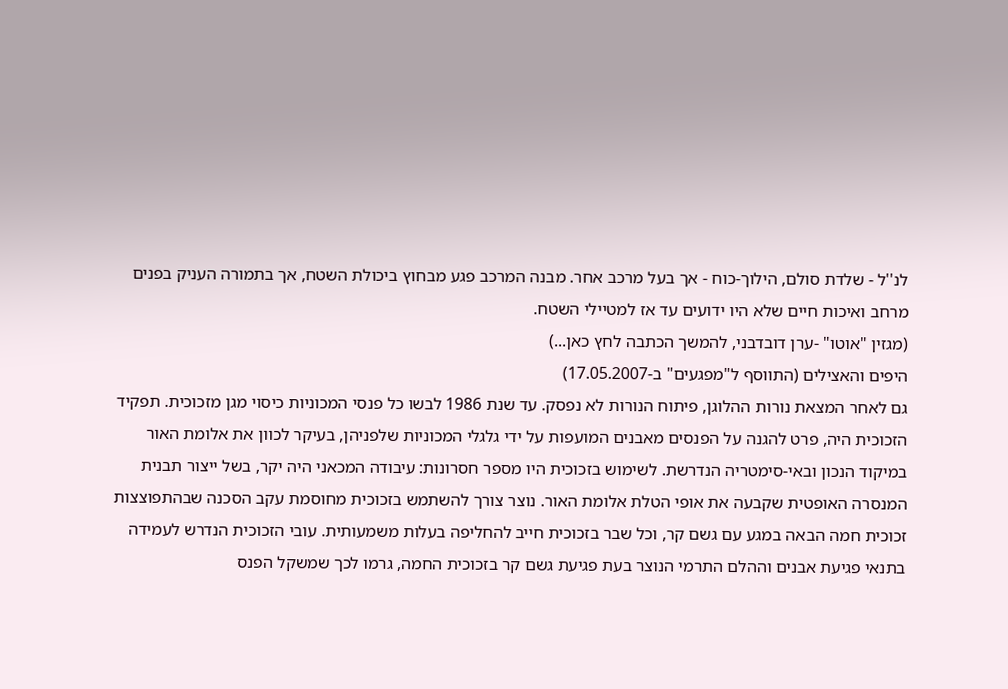לנ''ל - שלדת סולם, הילוך-כוח - אך בעל מרכב אחר. מבנה המרכב פגע מבחוץ ביכולת השטח, אך בתמורה העניק בפנים מרחב ואיכות חיים שלא היו ידועים עד אז למטיילי השטח.
(מגזין "אוטו" -ערן דובדבני, להמשך הכתבה לחץ כאן...)
היפים והאצילים (התווסף ל"מפגעים" ב-17.05.2007)
גם לאחר המצאת נורות ההלוגן, פיתוח הנורות לא נפסק. עד שנת 1986 לבשו כל פנסי המכוניות כיסוי מגן מזכוכית. תפקיד הזכוכית היה, פרט להגנה על הפנסים מאבנים המועפות על ידי גלגלי המכוניות שלפניהן, בעיקר לכוון את אלומת האור במיקוד הנכון ובאי-סימטריה הנדרשת. לשימוש בזכוכית היו מספר חסרונות: עיבודה המכאני היה יקר, בשל ייצור תבנית המנסרה האופטית שקבעה את אופי הטלת אלומת האור. נוצר צורך להשתמש בזכוכית מחוסמת עקב הסכנה שבהתפוצצות זכוכית חמה הבאה במגע עם גשם קר, וכל שבר בזכוכית חייב להחליפה בעלות משמעותית. עובי הזכוכית הנדרש לעמידה בתנאי פגיעת אבנים וההלם התרמי הנוצר בעת פגיעת גשם קר בזכוכית החמה, גרמו לכך שמשקל הפנס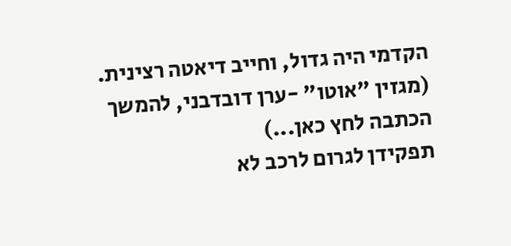הקדמי היה גדול, וחייב דיאטה רצינית.
(מגזין "אוטו" -ערן דובדבני, להמשך הכתבה לחץ כאן...)
תפקידן לגרום לרכב לא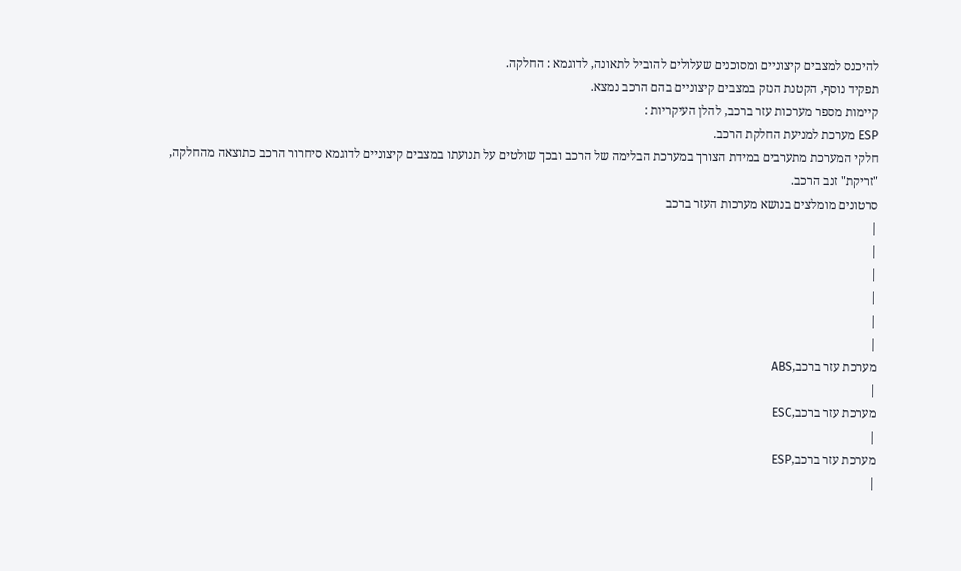להיכנס למצבים קיצוניים ומסוכנים שעלולים להוביל לתאונה, לדוגמא : החלקה.
תפקיד נוסף, הקטנת הנזק במצבים קיצוניים בהם הרכב נמצא.
קיימות מספר מערכות עזר ברכב, להלן העיקריות :
ESP מערכת למניעת החלקת הרכב.
חלקי המערכת מתערבים במידת הצורך במערכת הבלימה של הרכב ובכך שולטים על תנועתו במצבים קיצוניים לדוגמא סיחרור הרכב כתוצאה מהחלקה, "זריקת" זנב הרכב.
סרטונים מומלצים בנושא מערכות העזר ברכב
|
|
|
|
|
|
מערכת עזר ברכב,ABS
|
מערכת עזר ברכב,ESC
|
מערכת עזר ברכב,ESP
|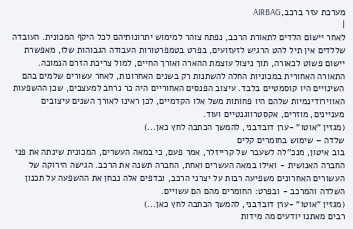מערכת עזר ברכב,AIRBAG
|
לאחר יישום הלדים לתאורת הרכב, נפתח צוהר למימוש יתרונותיהם לכל היקף המכונית. העובדה שללדים אין תיל להט הרגיש לזעזועים, בפרט בטמפרטורות העבודה הגבוהות שלו, מאפשרת יישום פשוט לכאורה, תוך ניצול עוצמת ההארה ואורך החיים, למול צריכת הזרם הנמוכה.
התאורה האחורית במכוניות החלה להשתנות רק בשנים האחרונות, לאחר עשורים שלמים בהם השינויים היו קוסמטיים בלבד. עיצוב הפנסים האחוריים היה כר נרחב למעצבים, שכן ההשפעות האווירודינמיות שלהם היו פחותות משל אלו הקדמיים, לכן ראינו לאורך השנים עיצובים מעניינים, מוזרים, אקסטרווגנטיים ועוד.
(מגזין "אוטו" -ערן דובדבני, להמשך הכתבה לחץ כאן...)
שלדה – שימוש בחומרים קלים
בוב איטון, מנכ''לה לשעבר של קרייזלר, אמר פעם, כי במאה העשרים, המכונית שינתה את פני החברה האנושית - ואילו במאה העשרים ואחת, החברה תשנה את הרכב. הגישה הירוקה של העשורים האחרונים משפיעה רבות על יצרני הרכב, ובדפים אלה נבחן את ההשפעה על תכנון השלדה והמרכב - ובפרט: החומרים מהם הם עשויים.
(מגזין "אוטו" -ערן דובדבני, להמשך הכתבה לחץ כאן...)
רבים מאתנו יודעים מה מידות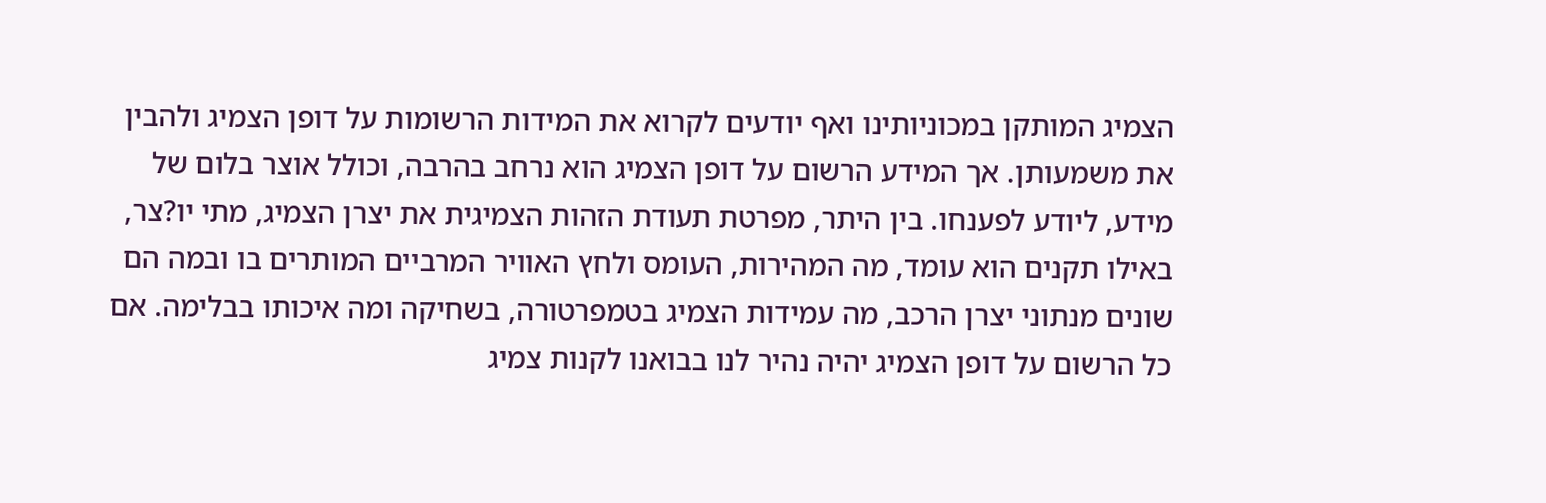הצמיג המותקן במכוניותינו ואף יודעים לקרוא את המידות הרשומות על דופן הצמיג ולהבין את משמעותן. אך המידע הרשום על דופן הצמיג הוא נרחב בהרבה, וכולל אוצר בלום של מידע, ליודע לפענחו. בין היתר, מפרטת תעודת הזהות הצמיגית את יצרן הצמיג, מתי יו?צר, באילו תקנים הוא עומד, מה המהירות, העומס ולחץ האוויר המרביים המותרים בו ובמה הם שונים מנתוני יצרן הרכב, מה עמידות הצמיג בטמפרטורה, בשחיקה ומה איכותו בבלימה. אם כל הרשום על דופן הצמיג יהיה נהיר לנו בבואנו לקנות צמיג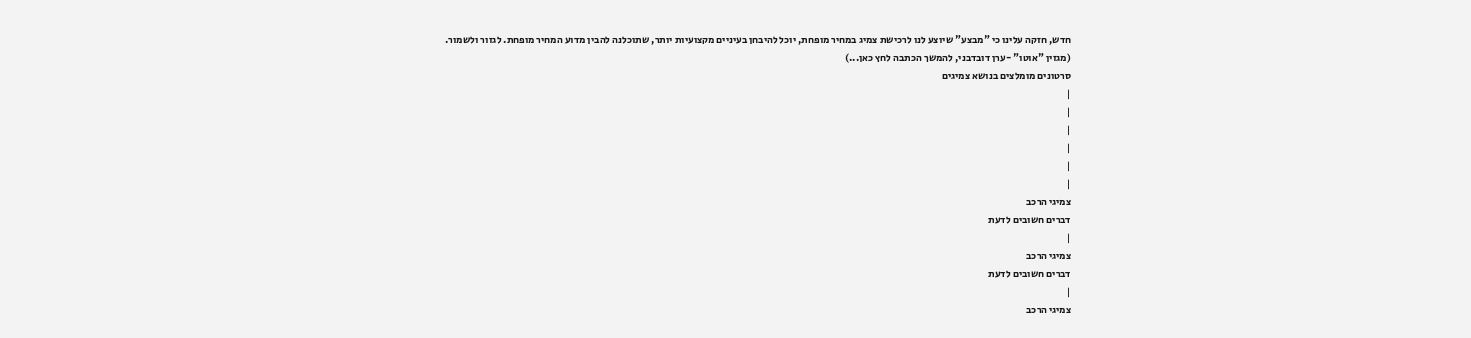חדש, חזקה עלינו כי "מבצע" שיוצע לנו לרכישת צמיג במחיר מופחת, יוכל להיבחן בעיניים מקצועיות יותר, שתוכלנה להבין מדוע המחיר מופחת. לגזור ולשמור.
(מגזין "אוטו" -ערן דובדבני, להמשך הכתבה לחץ כאן...)
סרטונים מומלצים בנושא צמיגים
|
|
|
|
|
|
צמיגי הרכב
דברים חשובים לדעת
|
צמיגי הרכב
דברים חשובים לדעת
|
צמיגי הרכב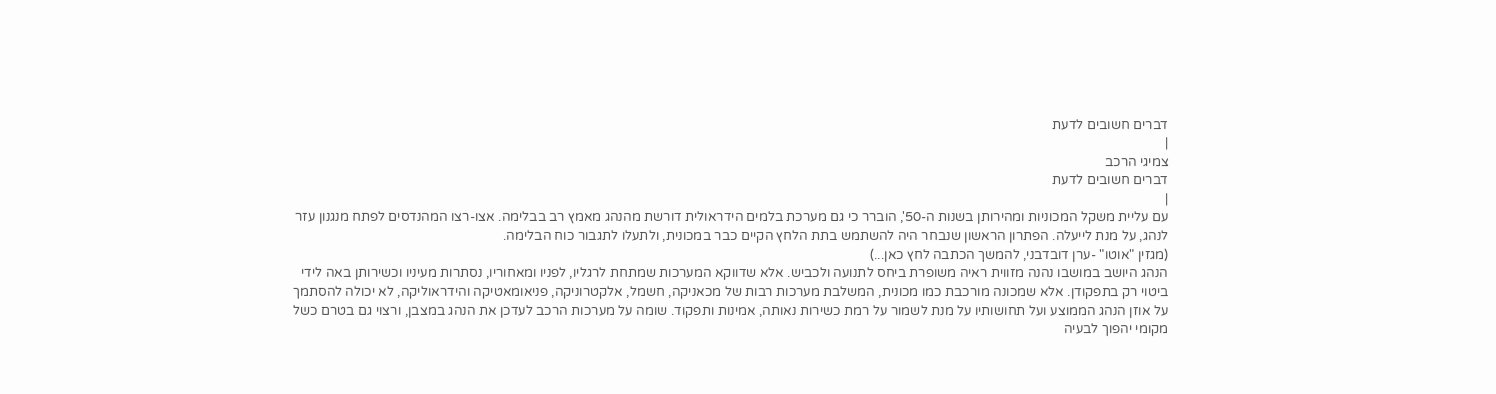דברים חשובים לדעת
|
צמיגי הרכב
דברים חשובים לדעת
|
עם עליית משקל המכוניות ומהירותן בשנות ה-50', הוברר כי גם מערכת בלמים הידראולית דורשת מהנהג מאמץ רב בבלימה. אצו-רצו המהנדסים לפתח מנגנון עזר לנהג, על מנת לייעלה. הפתרון הראשון שנבחר היה להשתמש בתת הלחץ הקיים כבר במכונית, ולתעלו לתגבור כוח הבלימה.
(מגזין "אוטו" -ערן דובדבני, להמשך הכתבה לחץ כאן...)
הנהג היושב במושבו נהנה מזווית ראיה משופרת ביחס לתנועה ולכביש. אלא שדווקא המערכות שמתחת לרגליו, לפניו ומאחוריו, נסתרות מעיניו וכשירותן באה לידי ביטוי רק בתפקודן. אלא שמכונה מורכבת כמו מכונית, המשלבת מערכות רבות של מכאניקה, חשמל, אלקטרוניקה, פניאומאטיקה והידראוליקה, לא יכולה להסתמך על אוזן הנהג הממוצע ועל תחושותיו על מנת לשמור על רמת כשירות נאותה, אמינות ותפקוד. שומה על מערכות הרכב לעדכן את הנהג במצבן, ורצוי גם בטרם כשל מקומי יהפוך לבעיה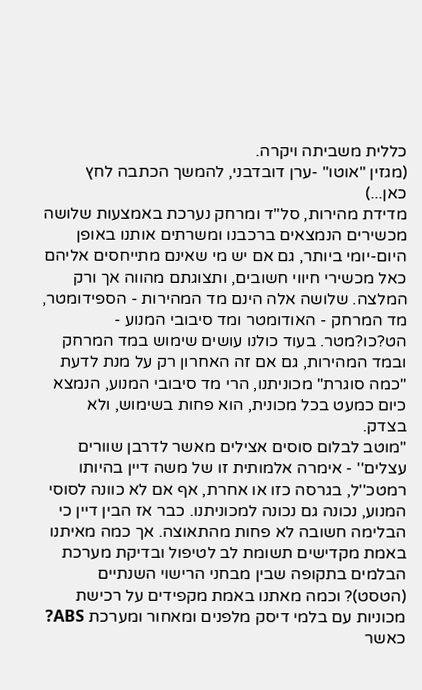כללית משביתה ויקרה.
(מגזין "אוטו" -ערן דובדבני, להמשך הכתבה לחץ כאן...)
מדידת מהירות, סל"ד ומרחק נערכת באמצעות שלושה מכשירים הנמצאים ברכבנו ומשרתים אותנו באופן היום-יומי ביותר, גם אם יש מי שאינם מתייחסים אליהם כאל מכשירי חיווי חשובים, ותצוגתם מהווה אך ורק המלצה. שלושה אלה הינם מד המהירות - הספידומטר, מד המרחק - האודומטר ומד סיבובי המנוע - הט?כו?מטר. בעוד כולנו עושים שימוש במד המרחק ובמד המהירות, גם אם זה האחרון רק על מנת לדעת "כמה סוגרת" מכוניתנו, הרי מד סיבובי המנוע, הנמצא כיום כמעט בכל מכונית, הוא פחות בשימוש, ולא בצדק.
"מוטב לבלום סוסים אצילים מאשר לדרבן שוורים עצלים'' - אימרה אלמותית זו של משה דיין בהיותו רמטכ''ל, בגרסה כזו או אחרת, אף אם לא כוונה לסוסי המנוע, נכונה גם נכונה למכוניתנו. כבר אז הבין דיין כי הבלימה חשובה לא פחות מהתאוצה. אך כמה מאיתנו באמת מקדישים תשומת לב לטיפול ובדיקת מערכת הבלמים בתקופה שבין מבחני הרישוי השנתיים (הטסט)? וכמה מאתנו באמת מקפידים על רכישת מכוניות עם בלמי דיסק מלפנים ומאחור ומערכת ABS? כאשר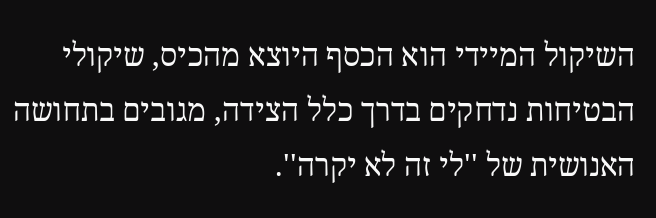השיקול המיידי הוא הכסף היוצא מהכיס, שיקולי הבטיחות נדחקים בדרך כלל הצידה, מגובים בתחושה האנושית של ''לי זה לא יקרה''.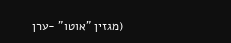(מגזין "אוטו" -ערן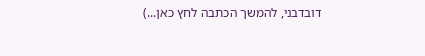דובדבני, להמשך הכתבה לחץ כאן...)